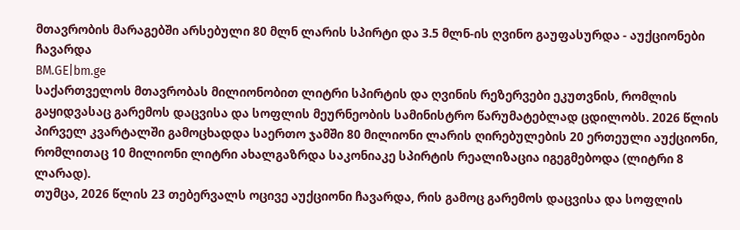მთავრობის მარაგებში არსებული 80 მლნ ლარის სპირტი და 3.5 მლნ-ის ღვინო გაუფასურდა - აუქციონები ჩავარდა
BM.GE|bm.ge
საქართველოს მთავრობას მილიონობით ლიტრი სპირტის და ღვინის რეზერვები ეკუთვნის, რომლის გაყიდვასაც გარემოს დაცვისა და სოფლის მეურნეობის სამინისტრო წარუმატებლად ცდილობს. 2026 წლის პირველ კვარტალში გამოცხადდა საერთო ჯამში 80 მილიონი ლარის ღირებულების 20 ერთეული აუქციონი, რომლითაც 10 მილიონი ლიტრი ახალგაზრდა საკონიაკე სპირტის რეალიზაცია იგეგმებოდა (ლიტრი 8 ლარად).
თუმცა, 2026 წლის 23 თებერვალს ოცივე აუქციონი ჩავარდა, რის გამოც გარემოს დაცვისა და სოფლის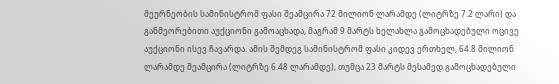მეურნეობის სამინისტრომ ფასი შეამცირა 72 მილიონ ლარამდე (ლიტრზე 7.2 ლარი) და განმეორებითი აუქციონი გამოაცხადა, მაგრამ 9 მარტს ხელახლა გამოცხადებული ოცივე აუქციონი ისევ ჩავარდა. ამის შემდეგ სამინისტრომ ფასი კიდევ ერთხელ, 64.8 მილიონ ლარამდე შეამცირა (ლიტრზე 6.48 ლარამდე), თუმცა 23 მარტს მესამედ გამოცხადებული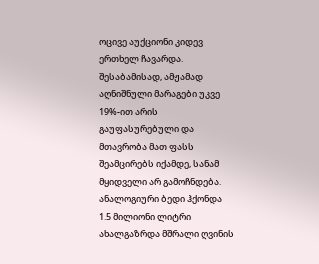ოცივე აუქციონი კიდევ ერთხელ ჩავარდა.
შესაბამისად, ამჟამად აღნიშნული მარაგები უკვე 19%-ით არის გაუფასურებული და მთავრობა მათ ფასს შეამცირებს იქამდე, სანამ მყიდველი არ გამოჩნდება.
ანალოგიური ბედი ჰქონდა 1.5 მილიონი ლიტრი ახალგაზრდა მშრალი ღვინის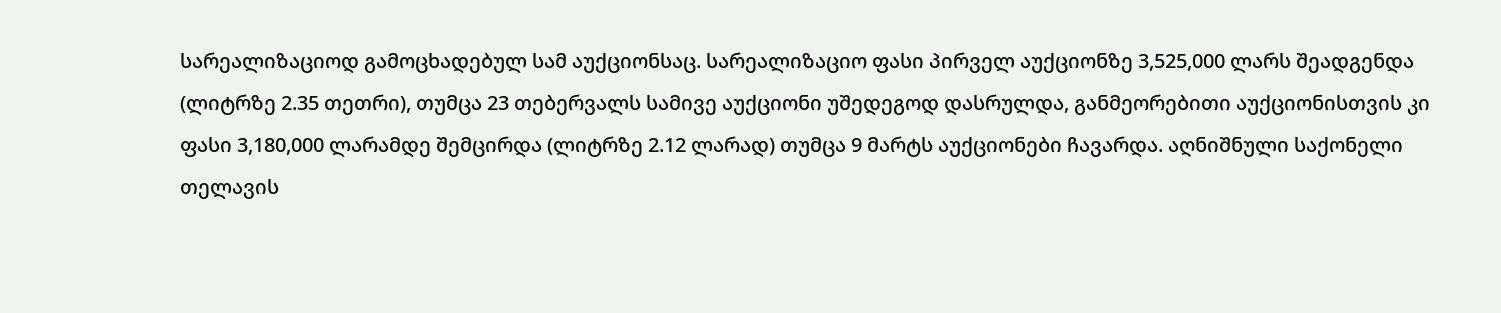სარეალიზაციოდ გამოცხადებულ სამ აუქციონსაც. სარეალიზაციო ფასი პირველ აუქციონზე 3,525,000 ლარს შეადგენდა (ლიტრზე 2.35 თეთრი), თუმცა 23 თებერვალს სამივე აუქციონი უშედეგოდ დასრულდა, განმეორებითი აუქციონისთვის კი ფასი 3,180,000 ლარამდე შემცირდა (ლიტრზე 2.12 ლარად) თუმცა 9 მარტს აუქციონები ჩავარდა. აღნიშნული საქონელი თელავის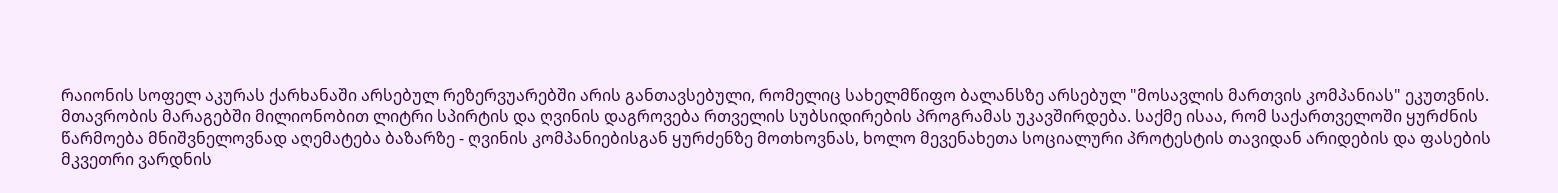რაიონის სოფელ აკურას ქარხანაში არსებულ რეზერვუარებში არის განთავსებული, რომელიც სახელმწიფო ბალანსზე არსებულ "მოსავლის მართვის კომპანიას" ეკუთვნის.
მთავრობის მარაგებში მილიონობით ლიტრი სპირტის და ღვინის დაგროვება რთველის სუბსიდირების პროგრამას უკავშირდება. საქმე ისაა, რომ საქართველოში ყურძნის წარმოება მნიშვნელოვნად აღემატება ბაზარზე - ღვინის კომპანიებისგან ყურძენზე მოთხოვნას, ხოლო მევენახეთა სოციალური პროტესტის თავიდან არიდების და ფასების მკვეთრი ვარდნის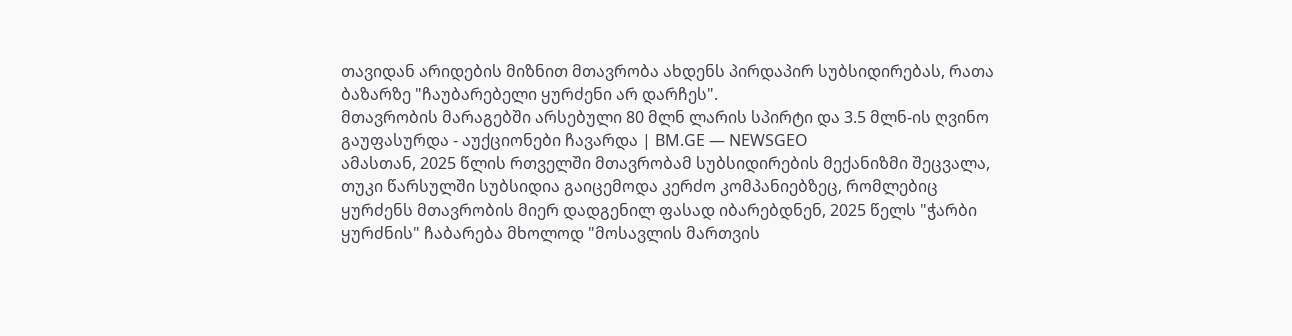თავიდან არიდების მიზნით მთავრობა ახდენს პირდაპირ სუბსიდირებას, რათა ბაზარზე "ჩაუბარებელი ყურძენი არ დარჩეს".
მთავრობის მარაგებში არსებული 80 მლნ ლარის სპირტი და 3.5 მლნ-ის ღვინო გაუფასურდა - აუქციონები ჩავარდა | BM.GE — NEWSGEO
ამასთან, 2025 წლის რთველში მთავრობამ სუბსიდირების მექანიზმი შეცვალა, თუკი წარსულში სუბსიდია გაიცემოდა კერძო კომპანიებზეც, რომლებიც ყურძენს მთავრობის მიერ დადგენილ ფასად იბარებდნენ, 2025 წელს "ჭარბი ყურძნის" ჩაბარება მხოლოდ "მოსავლის მართვის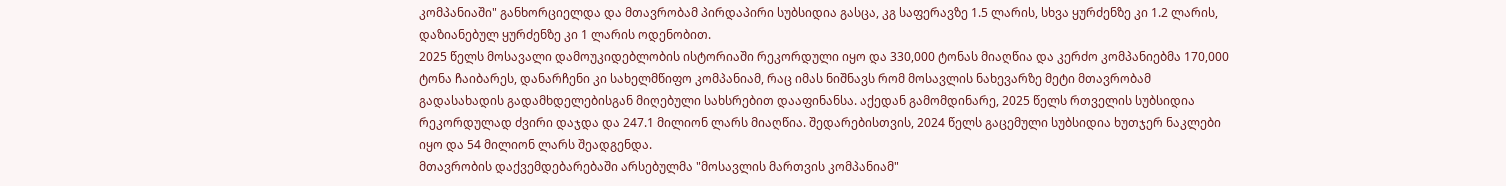კომპანიაში" განხორციელდა და მთავრობამ პირდაპირი სუბსიდია გასცა, კგ საფერავზე 1.5 ლარის, სხვა ყურძენზე კი 1.2 ლარის, დაზიანებულ ყურძენზე კი 1 ლარის ოდენობით.
2025 წელს მოსავალი დამოუკიდებლობის ისტორიაში რეკორდული იყო და 330,000 ტონას მიაღწია და კერძო კომპანიებმა 170,000 ტონა ჩაიბარეს, დანარჩენი კი სახელმწიფო კომპანიამ, რაც იმას ნიშნავს რომ მოსავლის ნახევარზე მეტი მთავრობამ გადასახადის გადამხდელებისგან მიღებული სახსრებით დააფინანსა. აქედან გამომდინარე, 2025 წელს რთველის სუბსიდია რეკორდულად ძვირი დაჯდა და 247.1 მილიონ ლარს მიაღწია. შედარებისთვის, 2024 წელს გაცემული სუბსიდია ხუთჯერ ნაკლები იყო და 54 მილიონ ლარს შეადგენდა.
მთავრობის დაქვემდებარებაში არსებულმა "მოსავლის მართვის კომპანიამ"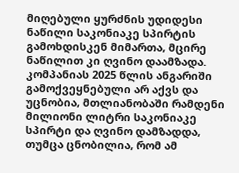მიღებული ყურძნის უდიდესი ნაწილი საკონიაკე სპირტის გამოხდისკენ მიმართა, მცირე ნაწილით კი ღვინო დაამზადა. კომპანიას 2025 წლის ანგარიში გამოქვეყნებული არ აქვს და უცნობია, მთლიანობაში რამდენი მილიონი ლიტრი საკონიაკე სპირტი და ღვინო დამზადდა, თუმცა ცნობილია, რომ ამ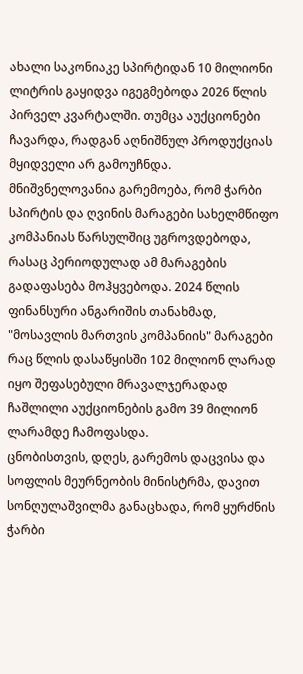ახალი საკონიაკე სპირტიდან 10 მილიონი ლიტრის გაყიდვა იგეგმებოდა 2026 წლის პირველ კვარტალში. თუმცა აუქციონები ჩავარდა, რადგან აღნიშნულ პროდუქციას მყიდველი არ გამოუჩნდა.
მნიშვნელოვანია გარემოება, რომ ჭარბი სპირტის და ღვინის მარაგები სახელმწიფო კომპანიას წარსულშიც უგროვდებოდა, რასაც პერიოდულად ამ მარაგების გადაფასება მოჰყვებოდა. 2024 წლის ფინანსური ანგარიშის თანახმად, "მოსავლის მართვის კომპანიის" მარაგები რაც წლის დასაწყისში 102 მილიონ ლარად იყო შეფასებული მრავალჯერადად ჩაშლილი აუქციონების გამო 39 მილიონ ლარამდე ჩამოფასდა.
ცნობისთვის, დღეს, გარემოს დაცვისა და სოფლის მეურნეობის მინისტრმა, დავით სონღულაშვილმა განაცხადა, რომ ყურძნის ჭარბი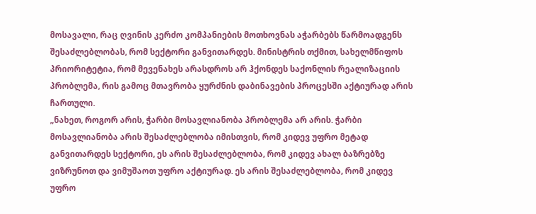მოსავალი, რაც ღვინის კერძო კომპანიების მოთხოვნას აჭარბებს წარმოადგენს შესაძლებლობას, რომ სექტორი განვითარდეს. მინისტრის თქმით, სახელმწიფოს პრიორიტეტია, რომ მევენახეს არასდროს არ ჰქონდეს საქონლის რეალიზაციის პრობლემა, რის გამოც მთავრობა ყურძნის დაბინავების პროცესში აქტიურად არის ჩართული.
„ნახეთ, როგორ არის, ჭარბი მოსავლიანობა პრობლემა არ არის. ჭარბი მოსავლიანობა არის შესაძლებლობა იმისთვის, რომ კიდევ უფრო მეტად განვითარდეს სექტორი, ეს არის შესაძლებლობა, რომ კიდევ ახალ ბაზრებზე ვიზრუნოთ და ვიმუშაოთ უფრო აქტიურად. ეს არის შესაძლებლობა, რომ კიდევ უფრო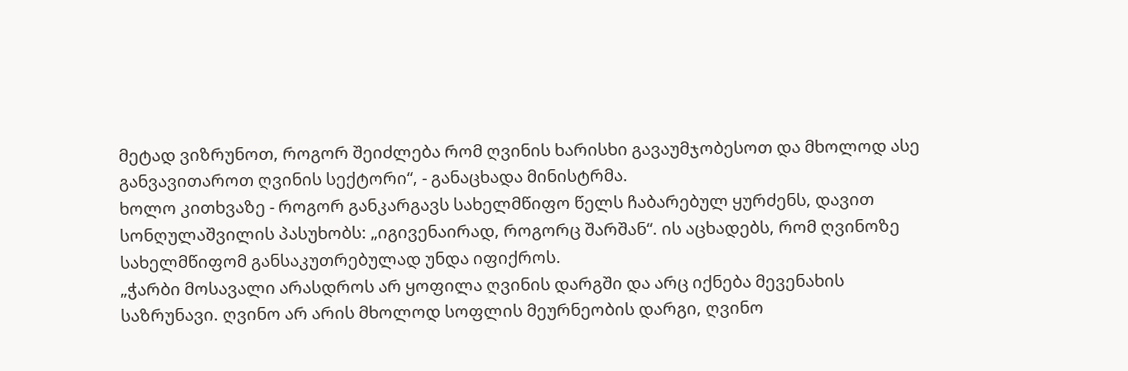მეტად ვიზრუნოთ, როგორ შეიძლება რომ ღვინის ხარისხი გავაუმჯობესოთ და მხოლოდ ასე განვავითაროთ ღვინის სექტორი“, - განაცხადა მინისტრმა.
ხოლო კითხვაზე - როგორ განკარგავს სახელმწიფო წელს ჩაბარებულ ყურძენს, დავით სონღულაშვილის პასუხობს: „იგივენაირად, როგორც შარშან“. ის აცხადებს, რომ ღვინოზე სახელმწიფომ განსაკუთრებულად უნდა იფიქროს.
„ჭარბი მოსავალი არასდროს არ ყოფილა ღვინის დარგში და არც იქნება მევენახის საზრუნავი. ღვინო არ არის მხოლოდ სოფლის მეურნეობის დარგი, ღვინო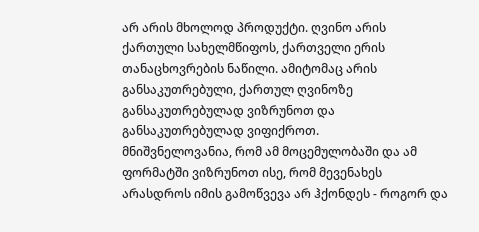არ არის მხოლოდ პროდუქტი. ღვინო არის ქართული სახელმწიფოს, ქართველი ერის თანაცხოვრების ნაწილი. ამიტომაც არის განსაკუთრებული, ქართულ ღვინოზე განსაკუთრებულად ვიზრუნოთ და განსაკუთრებულად ვიფიქროთ.
მნიშვნელოვანია, რომ ამ მოცემულობაში და ამ ფორმატში ვიზრუნოთ ისე, რომ მევენახეს არასდროს იმის გამოწვევა არ ჰქონდეს - როგორ და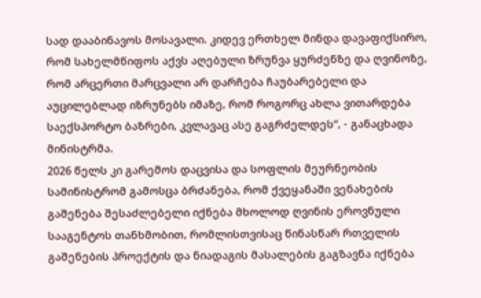სად დააბინავოს მოსავალი. კიდევ ერთხელ მინდა დავაფიქსირო, რომ სახელმწიფოს აქვს აღებული ზრუნვა ყურძენზე და ღვინოზე, რომ არცერთი მარცვალი არ დარჩება ჩაუბარებელი და აუცილებლად იზრუნებს იმაზე, რომ როგორც ახლა ვითარდება საექსპორტო ბაზრები, კვლავაც ასე გაგრძელდეს“, - განაცხადა მინისტრმა.
2026 წელს კი გარემოს დაცვისა და სოფლის მეურნეობის სამინისტრომ გამოსცა ბრძანება, რომ ქვეყანაში ვენახების გაშენება შესაძლებელი იქნება მხოლოდ ღვინის ეროვნული სააგენტოს თანხმობით, რომლისთვისაც წინასწარ რთველის გაშენების პროექტის და ნიადაგის მასალების გაგზავნა იქნება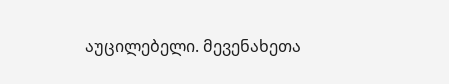აუცილებელი. მევენახეთა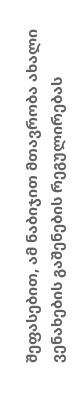შეფასებით, ამ ნაბიჯით მთავრობა ახალი ვენახების გაშენების რეგულირებას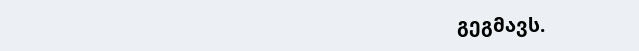გეგმავს.